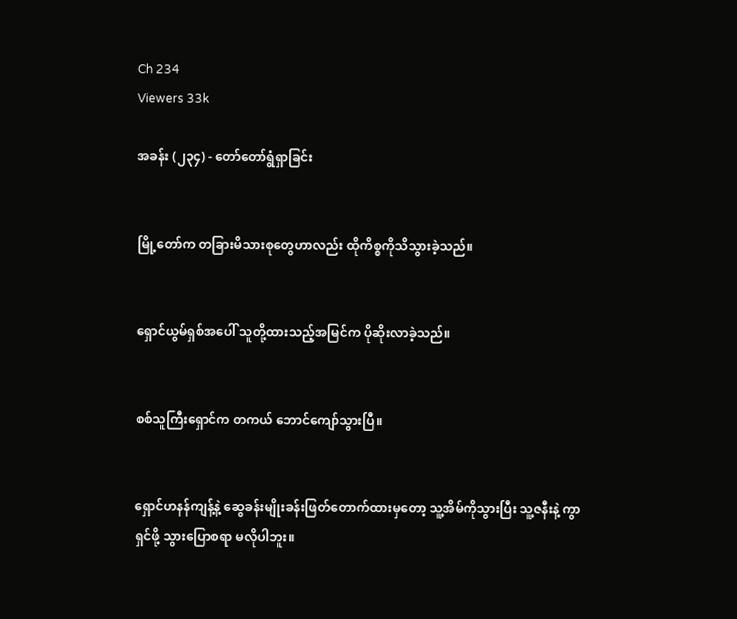Ch 234
Viewers 33k

အခန်း (၂၃၄) - တော်တော်ရွံရှာခြင်း


မြို့တော်က တခြားမိသားစုတွေဟာလည်း ထိုကိစ္စကိုသိသွားခဲ့သည်။


ရှောင်ယွမ်ရှစ်အပေါ် သူတို့ထားသည့်အမြင်က ပိုဆိုးလာခဲ့သည်။


စစ်သူကြီးရှောင်က တကယ် ဘောင်ကျော်သွားပြီ။


ရှောင်ဟနန်ကျန့်နဲ့ ဆွေခန်းမျိုးခန်းဖြတ်တောက်ထားမှတော့ သူ့အိမ်ကိုသွားပြီး သူ့ဇနီးနဲ့ ကွာရှင်ဖို့ သွားပြောစရာ မလိုပါဘူး။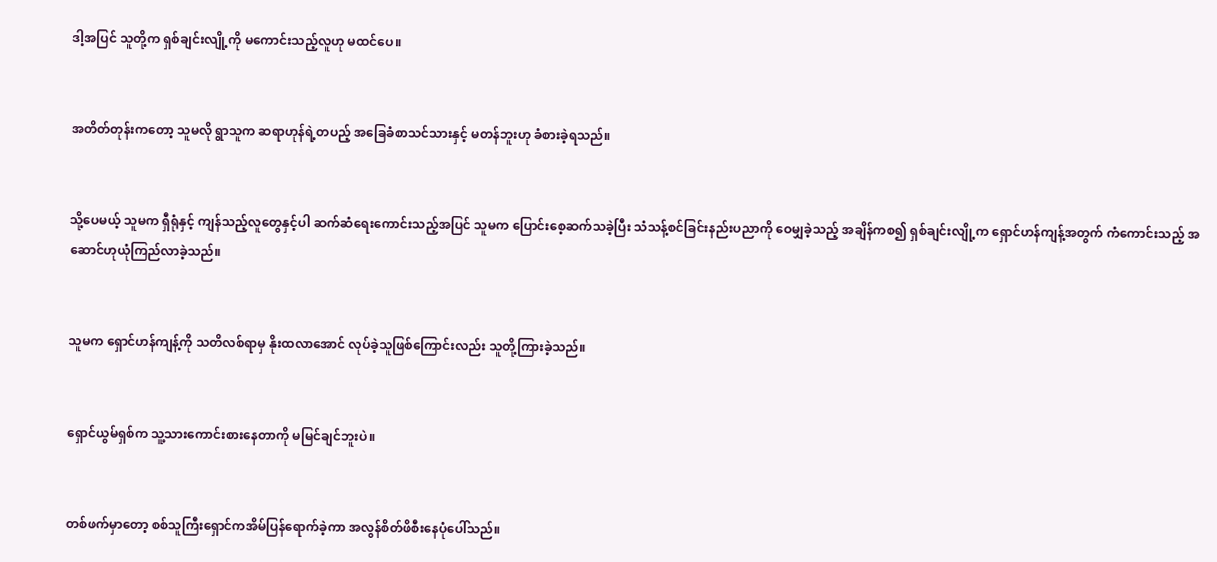ဒါ့အပြင် သူတို့က ရှစ်ချင်းလျို့ကို မကောင်းသည့်လူဟု မထင်ပေ။


အတိတ်တုန်းကတော့ သူမလို ရွာသူက ဆရာဟုန်ရဲ့တပည့် အခြေခံစာသင်သားနှင့် မတန်ဘူးဟု ခံစားခဲ့ရသည်။


သို့ပေမယ့် သူမက ရှီရုံနှင့် ကျန်သည့်လူတွေနှင့်ပါ ဆက်ဆံရေးကောင်းသည့်အပြင် သူမက ပြောင်းစေ့ဆက်သခဲ့ပြီး သံသန့်စင်ခြင်းနည်းပညာကို ဝေမျှခဲ့သည့် အချိန်ကစ၍ ရှစ်ချင်းလျို့က ရှောင်ဟန်ကျန့်အတွက် ကံကောင်းသည့် အဆောင်ဟုယုံကြည်လာခဲ့သည်။


သူမက ရှောင်ဟန်ကျန့်ကို သတိလစ်ရာမှ နိုးထလာအောင် လုပ်ခဲ့သူဖြစ်ကြောင်းလည်း သူတို့ကြားခဲ့သည်။


ရှောင်ယွမ်ရှစ်က သူ့သားကောင်းစားနေတာကို မမြင်ချင်ဘူးပဲ။


တစ်ဖက်မှာတော့ စစ်သူကြီးရှောင်ကအိမ်ပြန်ရောက်ခဲ့ကာ အလွန်စိတ်ဖိစီးနေပုံပေါ်သည်။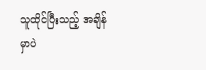သူထိုင်ပြီးသည့် အချိန်မှာပဲ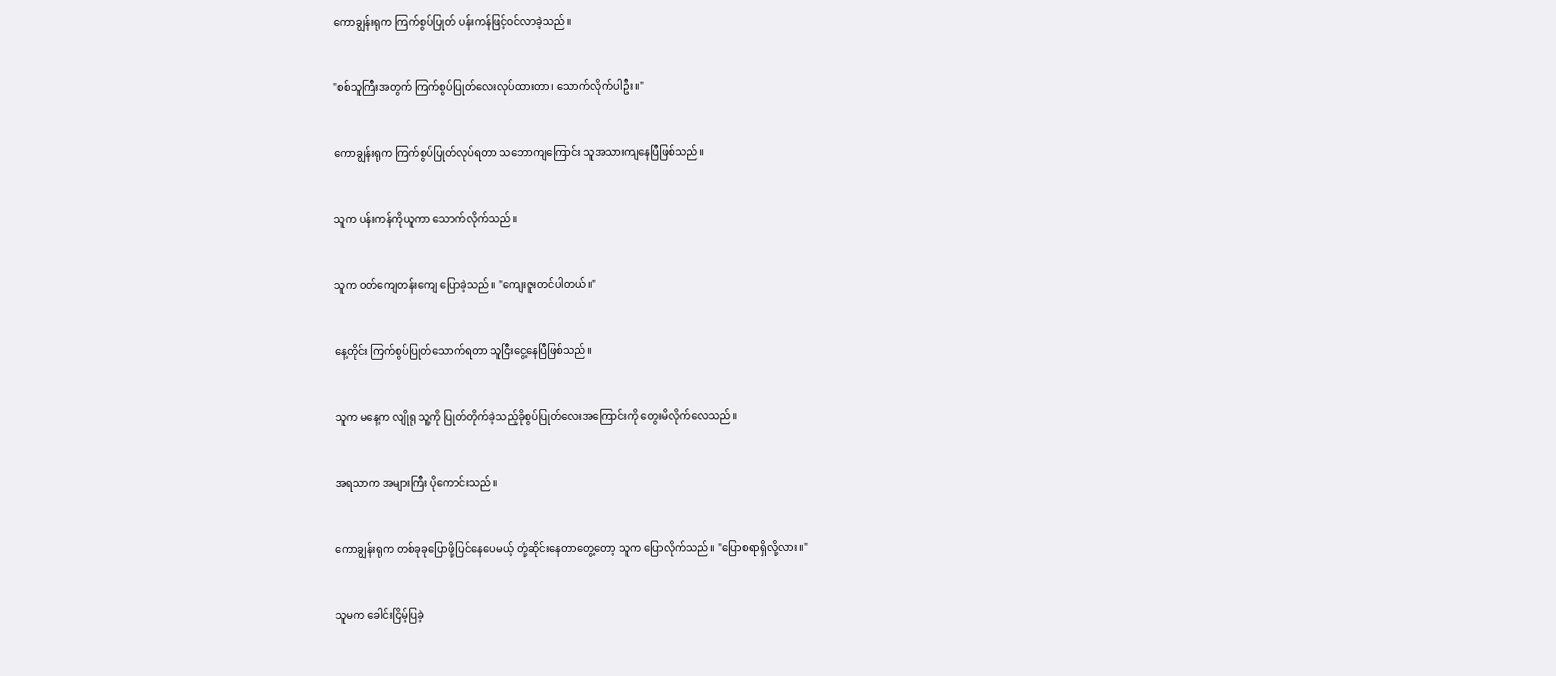ကောချွန်းရုက ကြက်စွပ်ပြုတ် ပန်းကန်ဖြင့်ဝင်လာခဲ့သည်။


"စစ်သူကြီးအတွက် ကြက်စွပ်ပြုတ်လေးလုပ်ထားတာ၊ သောက်လိုက်ပါဦး။"


ကောချွန်းရုက ကြက်စွပ်ပြုတ်လုပ်ရတာ သဘောကျကြောင်း သူအသားကျနေပြီဖြစ်သည်။


သူက ပန်းကန်ကိုယူကာ သောက်လိုက်သည်။


သူက ဝတ်ကျေတန်းကျေ ပြောခဲ့သည်။ "ကျေးဇူးတင်ပါတယ်။"


နေ့တိုင်း ကြက်စွပ်ပြုတ်သောက်ရတာ သူငြီးငွေ့နေပြီဖြစ်သည်။


သူက မနေ့က လျိုရု သူ့ကို ပြုတ်တိုက်ခဲ့သည့်ခိုစွပ်ပြုတ်လေးအကြောင်းကို တွေးမိလိုက်လေသည်။


အရသာက အများကြီး ပိုကောင်းသည်။


ကောချွန်းရုက တစ်ခုခုပြောဖို့ပြင်နေပေမယ့် တုံ့ဆိုင်းနေတာတွေ့တော့ သူက ပြောလိုက်သည်။ "ပြောစရာရှိလို့လား။"


သူမက ခေါင်းငြိမ့်ပြခဲ့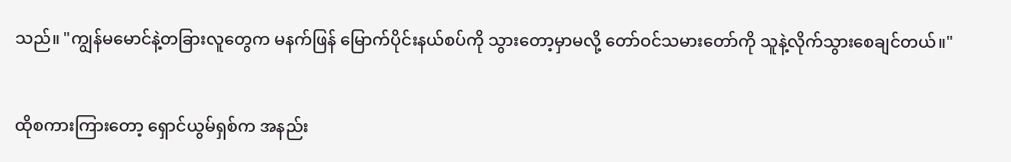သည်။ "ကျွန်မမောင်နဲ့တခြားလူတွေက မနက်ဖြန် မြောက်ပိုင်းနယ်စပ်ကို သွားတော့မှာမလို့ တော်ဝင်သမားတော်ကို သူနဲ့လိုက်သွားစေချင်တယ်။"


ထိုစကားကြားတော့ ရှောင်ယွမ်ရှစ်က အနည်း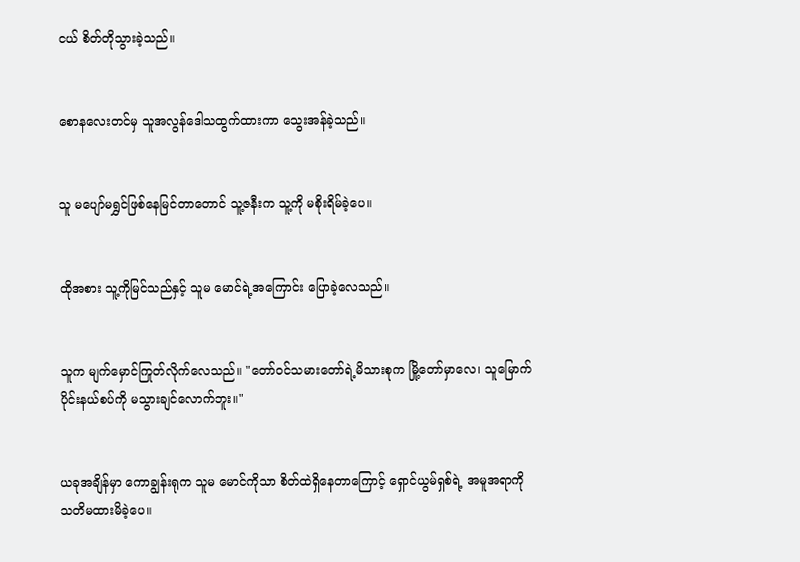ငယ် စိတ်တိုသွားခဲ့သည်။


စောနလေးတင်မှ သူအလွန်ဒေါသထွက်ထားကာ သွေးအန်ခဲ့သည်။


သူ မပျော်မရွှင်ဖြစ်နေမြင်တာတောင် သူ့ဇနီးက သူ့ကို မစိုးရိမ်ခဲ့ပေ။


ထိုအစား သူ့ကိုမြင်သည်နှင့် သူမ မောင်ရဲ့အကြောင်း ပြောခဲ့လေသည်။


သူက မျက်မှောင်ကြုတ်လိုက်လေသည်။ "တော်ဝင်သမားတော်ရဲ့မိသားစုက မြို့တော်မှာလေ၊ သူမြောက်ပိုင်းနယ်စပ်ကို မသွားချင်လောက်ဘူး။"


ယခုအချိန်မှာ ကောချွန်းရုက သူမ မောင်ကိုသာ စိတ်ထဲရှိနေတာကြောင့် ရှောင်ယွမ်ရှစ်ရဲ့ အမူအရာကို သတိမထားမိခဲ့ပေ။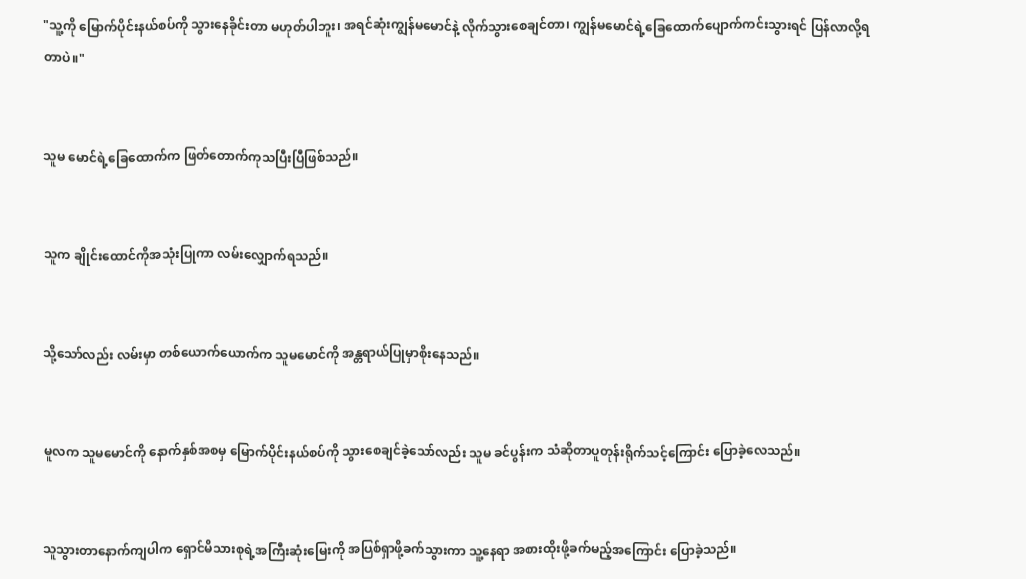"သူ့ကို မြောက်ပိုင်းနယ်စပ်ကို သွားနေခိုင်းတာ မဟုတ်ပါဘူး၊ အရင်ဆုံးကျွန်မမောင်နဲ့ လိုက်သွားစေချင်တာ၊ ကျွန်မမောင်ရဲ့ခြေထောက်ပျောက်ကင်းသွားရင် ပြန်လာလို့ရတာပဲ။"


သူမ မောင်ရဲ့ခြေထောက်က ဖြတ်တောက်ကုသပြီးပြီဖြစ်သည်။


သူက ချိုင်းထောင်ကိုအသုံးပြုကာ လမ်းလျှောက်ရသည်။


သို့သော်လည်း လမ်းမှာ တစ်ယောက်ယောက်က သူမမောင်ကို အန္တရာယ်ပြုမှာစိုးနေသည်။


မူလက သူမမောင်ကို နောက်နှစ်အစမှ မြောက်ပိုင်းနယ်စပ်ကို သွားစေချင်ခဲ့သော်လည်း သူမ ခင်ပွန်းက သံဆိုတာပူတုန်းရိုက်သင့်ကြောင်း ပြောခဲ့လေသည်။


သူသွားတာနောက်ကျပါက ရှောင်မိသားစုရဲ့အကြီးဆုံးမြေးကို အပြစ်ရှာဖို့ခက်သွားကာ သူ့နေရာ အစားထိုးဖို့ခက်မည့်အကြောင်း ပြောခဲ့သည်။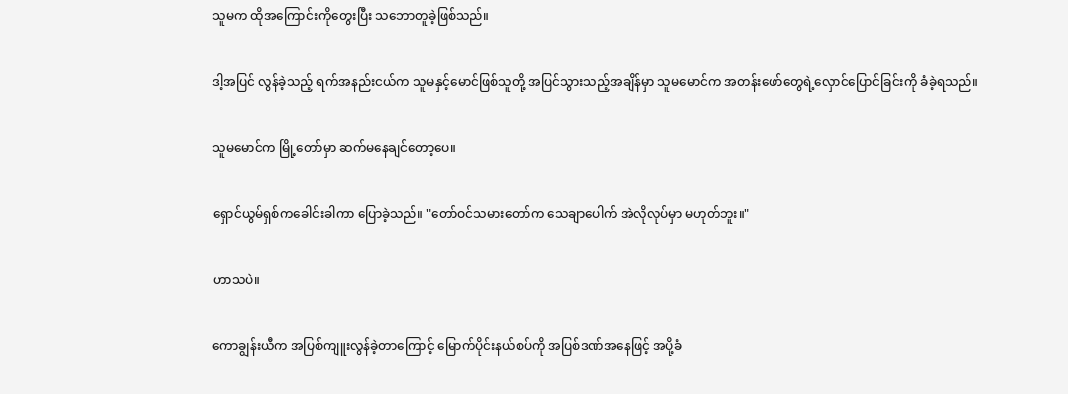သူမက ထိုအကြောင်းကိုတွေးပြီး သဘောတူခဲ့ဖြစ်သည်။


ဒါ့အပြင် လွန်ခဲ့သည့် ရက်အနည်းငယ်က သူမနှင့်မောင်ဖြစ်သူတို့ အပြင်သွားသည့်အချိန်မှာ သူမမောင်က အတန်းဖော်တွေရဲ့လှောင်ပြောင်ခြင်းကို ခံခဲ့ရသည်။


သူမမောင်က မြို့တော်မှာ ဆက်မနေချင်တော့ပေ။


ရှောင်ယွမ်ရှစ်ကခေါင်းခါကာ ပြောခဲ့သည်။ "တော်ဝင်သမားတော်က သေချာပေါက် အဲလိုလုပ်မှာ မဟုတ်ဘူး။"


ဟာသပဲ။


ကောချွန်းယီက အပြစ်ကျူးလွန်ခဲ့တာကြောင့် မြောက်ပိုင်းနယ်စပ်ကို အပြစ်ဒဏ်အနေဖြင့် အပို့ခံ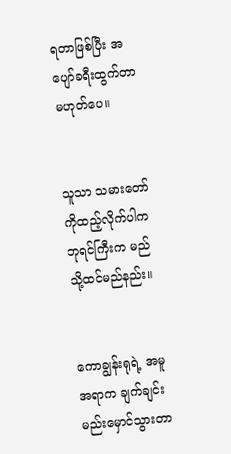ရတာဖြစ်ပြီး အပျော်ခရီးထွက်တာ မဟုတ်ပေ။


သူသာ သမားတော်ကိုထည့်လိုက်ပါက ဘုရင်ကြီးက မည်သို့ထင်မည်နည်း။


ကောချွန်းရုရဲ့ အမူအရာက ချက်ချင်းမည်းမှောင်သွားတာ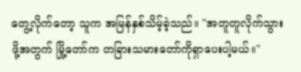တွေ့လိုက်တော့ သူက အမြန်နှစ်သိမ့်ခဲ့သည်။ "အတူတူလိုက်သွားဖို့အတွက် မြို့တော်က တခြားသမားတော်ကိုရှာပေးပါ့မယ်။"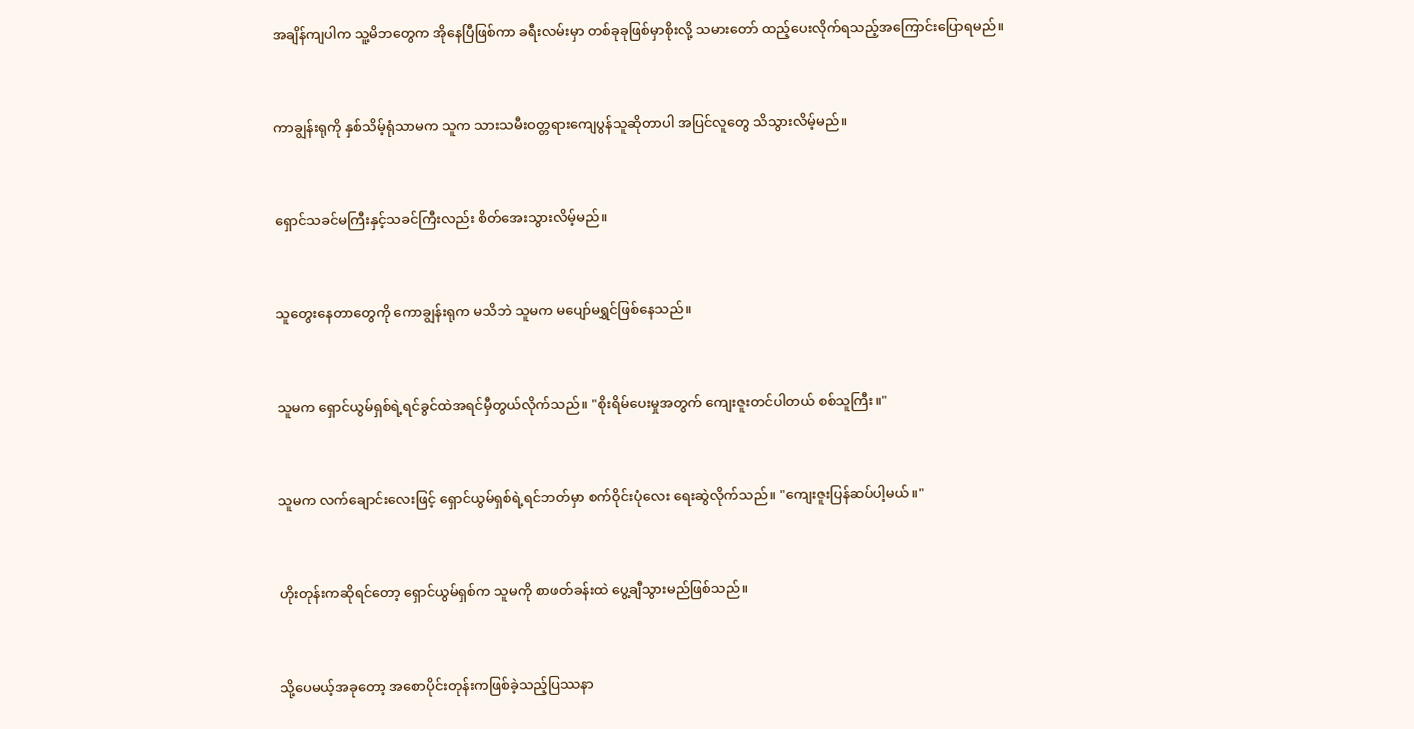အချိန်ကျပါက သူ့မိဘတွေက အိုနေပြီဖြစ်ကာ ခရီးလမ်းမှာ တစ်ခုခုဖြစ်မှာစိုးလို့ သမားတော် ထည့်ပေးလိုက်ရသည့်အကြောင်းပြောရမည်။


ကာချွန်းရုကို နှစ်သိမ့်ရုံသာမက သူက သားသမီးဝတ္တရားကျေပွန်သူဆိုတာပါ အပြင်လူတွေ သိသွားလိမ့်မည်။


ရှောင်သခင်မကြီးနှင့်သခင်ကြီးလည်း စိတ်အေးသွားလိမ့်မည်။


သူတွေးနေတာတွေကို ကောချွန်းရုက မသိဘဲ သူမက မပျော်မရွှင်ဖြစ်နေသည်။


သူမက ရှောင်ယွမ်ရှစ်ရဲ့ရင်ခွင်ထဲအရင်မှီတွယ်လိုက်သည်။ "စိုးရိမ်ပေးမှုအတွက် ကျေးဇူးတင်ပါတယ် စစ်သူကြီး။"


သူမက လက်ချောင်းလေးဖြင့် ရှောင်ယွမ်ရှစ်ရဲ့ရင်ဘတ်မှာ စက်ဝိုင်းပုံလေး ရေးဆွဲလိုက်သည်။ "ကျေးဇူးပြန်ဆပ်ပါ့မယ်။"


ဟိုးတုန်းကဆိုရင်တော့ ရှောင်ယွမ်ရှစ်က သူမကို စာဖတ်ခန်းထဲ ပွေ့ချီသွားမည်ဖြစ်သည်။


သို့ပေမယ့်အခုတော့ အစောပိုင်းတုန်းကဖြစ်ခဲ့သည့်ပြဿနာ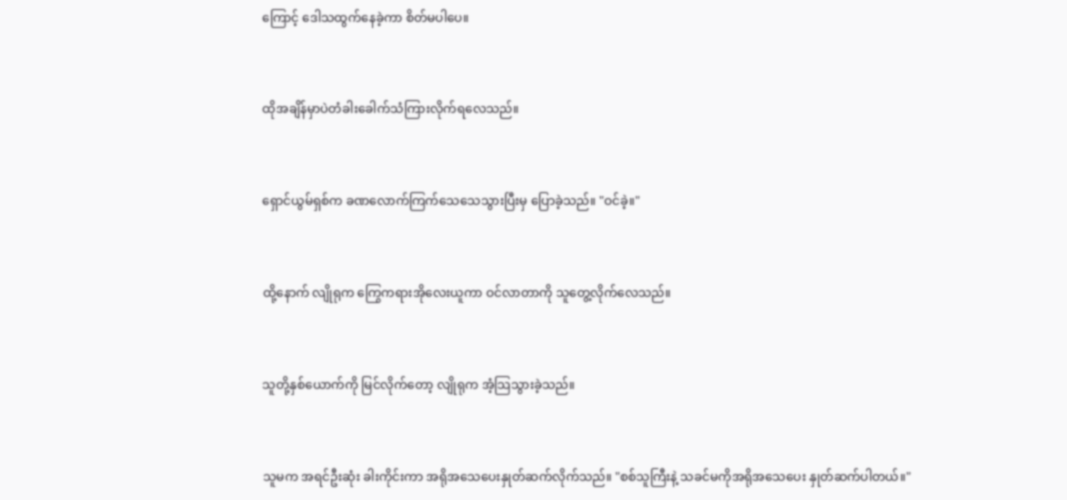ကြောင့် ဒေါသထွက်နေခဲ့ကာ စိတ်မပါပေ။


ထိုအချိန်မှာပဲတံခါးခေါက်သံကြားလိုက်ရလေသည်။


ရှောင်ယွမ်ရှစ်က ခဏလောက်ကြက်သေသေသွားပြီးမှ ပြောခဲ့သည်။ "ဝင်ခဲ့။"


ထို့နောက် လျိုရုက ကြွေကရားအိုလေးယူကာ ဝင်လာတာကို သူတွေ့လိုက်လေသည်။


သူတို့နှစ်ယောက်ကို မြင်လိုက်တော့ လျိုရုက အံ့သြသွားခဲ့သည်။


သူမက အရင်ဦးဆုံး ခါးကိုင်းကာ အရိုအသေပေးနှုတ်ဆက်လိုက်သည်။ "စစ်သူကြီးနဲ့ သခင်မကိုအရိုအသေပေး နှုတ်ဆက်ပါတယ်။"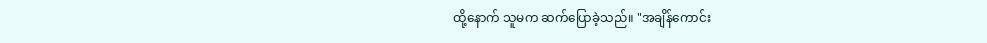ထို့နောက် သူမက ဆက်ပြောခဲ့သည်။ "အချိန်ကောင်း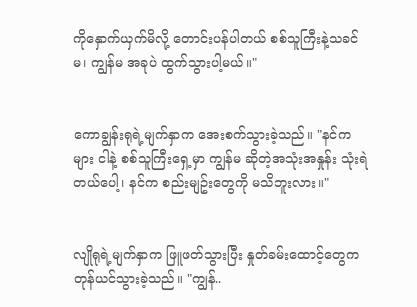ကိုနှောက်ယှက်မိလို့ တောင်းပန်ပါတယ် စစ်သူကြီးနဲ့သခင်မ၊ ကျွန်မ အခုပဲ ထွက်သွားပါ့မယ်။"


ကောချွန်းရုရဲ့မျက်နှာက အေးစက်သွားခဲ့သည်။ "နင်ကများ ငါနဲ့ စစ်သူကြီးရှေ့မှာ ကျွန်မ ဆိုတဲ့အသုံးအနှုန်း သုံးရဲတယ်ပေါ့၊ နင်က စည်းမျဥ်းတွေကို မသိဘူးလား။"


လျိုရုရဲ့မျက်နှာက ဖြူဖတ်သွားပြီး နှုတ်ခမ်းထောင့်တွေက တုန်ယင်သွားခဲ့သည်။ "ကျွန်..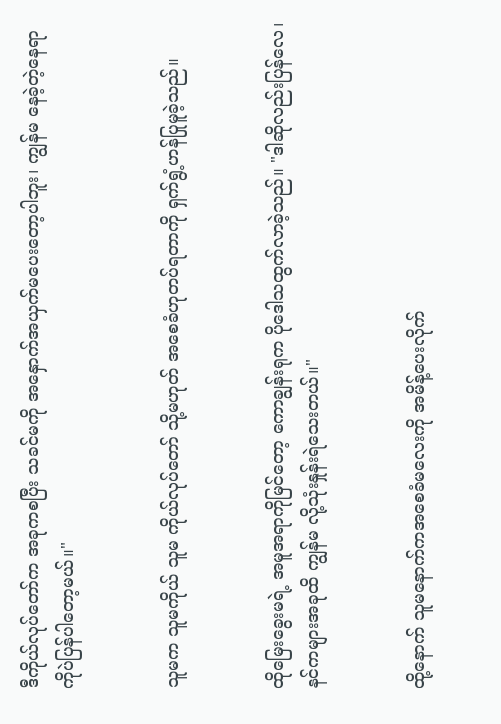ဒီကိုယ်လုပ်တော်က အခုကစပြီး သခင်မကို အနှောက်အယှက်မပေးတော့ပါဘူး၊ ကျွန်မ နေခဲ့တဲ့နေရာကိုပဲပြန်ပါတော့မယ်။"


သူမက သူမကိုယ် သူမ ကိုယ်လုပ်တော် သို့မဟုတ် အစေခံဟုတပ်ရတာကို ရှက်ရွံ့ဟန်ပြုမူခဲ့သည်။


ထိုမြေးခွေးမရဲ့ အမူအရာကိုမြင်တော့ ကောချွန်းရုက ပိုဒေါသထွက်လာခဲ့သည်။ "ဒါဆိုလည်းပြန်လေ၊ နင်ကများအခုထိ ကျွန်မ လို့သုံးနှုန်းရဲသေးတယ်။"


ထို့နောက် သူမနောက်ကအစေခံမလေးကို အမိန့်ပေးလိုက်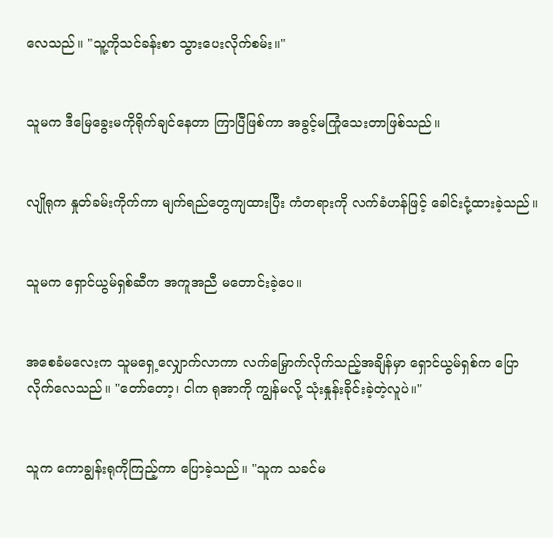လေသည်။ "သူ့ကိုသင်ခန်းစာ သွားပေးလိုက်စမ်း။"


သူမက ဒီမြေခွေးမကိုရိုက်ချင်နေတာ ကြာပြီဖြစ်ကာ အခွင့်မကြုံသေးတာဖြစ်သည်။


လျိုရုက နှုတ်ခမ်းကိုက်ကာ မျက်ရည်တွေကျထားပြီး ကံတရားကို လက်ခံဟန်ဖြင့် ခေါင်းငုံ့ထားခဲ့သည်။


သူမက ရှောင်ယွမ်ရှစ်ဆီက အကူအညီ မတောင်းခဲ့ပေ။


အစေခံမလေးက သူမရှေ့လျှောက်လာကာ လက်မြှောက်လိုက်သည့်အချိန်မှာ ရှောင်ယွမ်ရှစ်က ပြောလိုက်လေသည်။ "တော်တော့၊ ငါက ရုအာကို ကျွန်မလို့ သုံးနှုန်းခိုင်းခဲ့တဲ့လူပဲ။"


သူက ကောချွန်းရုကိုကြည့်ကာ ပြောခဲ့သည်။ "သူက သခင်မ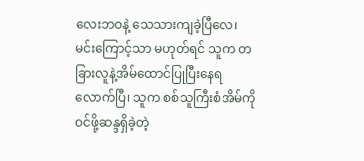လေးဘဝနဲ့ သေသားကျခဲ့ပြီလေ၊ မင်းကြောင့်သာ မဟုတ်ရင် သူက တခြားလူနဲ့အိမ်ထောင်ပြုပြီးနေရလောက်ပြီ၊ သူက စစ်သူကြီးစံအိမ်ကို ဝင်ဖို့ဆန္ဒရှိခဲ့တဲ့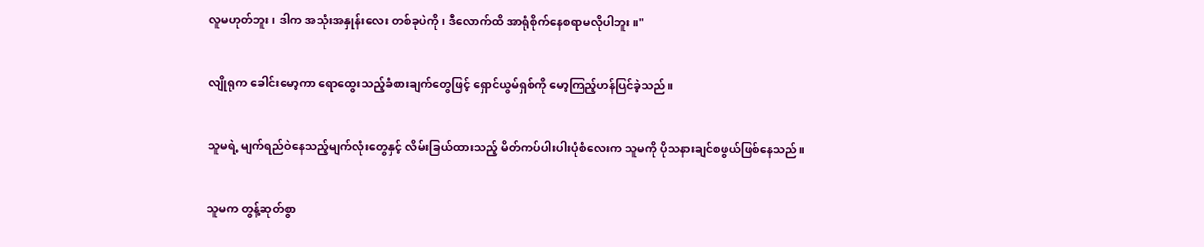လူမဟုတ်ဘူး၊ ဒါက အသုံးအနှုန်းလေး တစ်ခုပဲကို၊ ဒီလောက်ထိ အာရုံစိုက်နေစရာမလိုပါဘူး။"


လျိုရုက ခေါင်းမော့ကာ ရောထွေးသည့်ခံစားချက်တွေဖြင့် ရှောင်ယွမ်ရှစ်ကို မော့ကြည့်ဟန်ပြင်ခဲ့သည်။


သူမရဲ့ မျက်ရည်ဝဲနေသည့်မျက်လုံးတွေနှင့် လိမ်းခြယ်ထားသည့် မိတ်ကပ်ပါးပါးပုံစံလေးက သူမကို ပိုသနားချင်စဖွယ်ဖြစ်နေသည်။


သူမက တွန့်ဆုတ်စွာ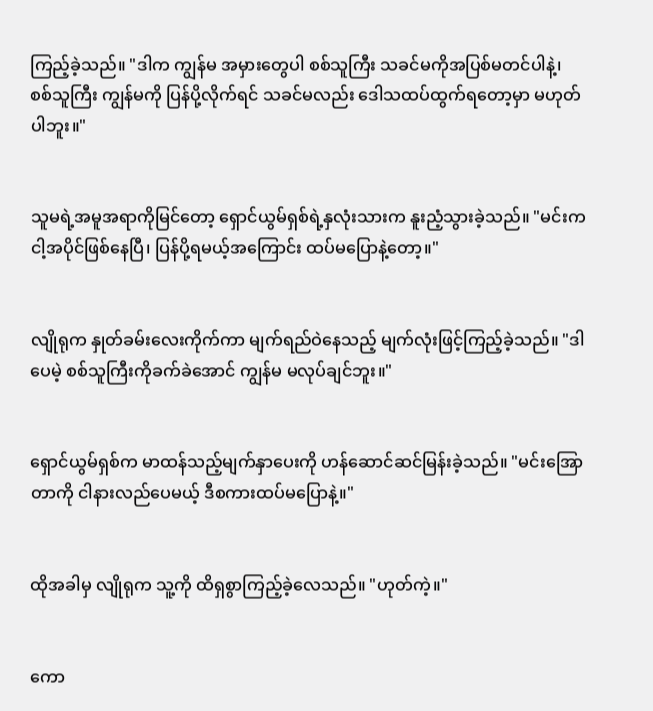ကြည့်ခဲ့သည်။ "ဒါက ကျွန်မ အမှားတွေပါ စစ်သူကြီး သခင်မကိုအပြစ်မတင်ပါနဲ့၊ စစ်သူကြီး ကျွန်မကို ပြန်ပို့လိုက်ရင် သခင်မလည်း ဒေါသထပ်ထွက်ရတော့မှာ မဟုတ်ပါဘူး။"


သူမရဲ့အမူအရာကိုမြင်တော့ ရှောင်ယွမ်ရှစ်ရဲ့နှလုံးသားက နူးညံ့သွားခဲ့သည်။ "မင်းက ငါ့အပိုင်ဖြစ်နေပြီ၊ ပြန်ပို့ရမယ့်အကြောင်း ထပ်မပြောနဲ့တော့။"


လျိုရုက နှုတ်ခမ်းလေးကိုက်ကာ မျက်ရည်ဝဲနေသည့် မျက်လုံးဖြင့်ကြည့်ခဲ့သည်။ "ဒါပေမဲ့ စစ်သူကြီးကိုခက်ခဲအောင် ကျွန်မ မလုပ်ချင်ဘူး။"


ရှောင်ယွမ်ရှစ်က မာထန်သည့်မျက်နှာပေးကို ဟန်ဆောင်ဆင်မြန်းခဲ့သည်။ "မင်းအြောတာကို ငါနားလည်ပေမယ့် ဒီစကားထပ်မပြောနဲ့။"


ထိုအခါမှ လျိုရုက သူ့ကို ထိရှစွာကြည့်ခဲ့လေသည်။ "ဟုတ်ကဲ့။"


ကော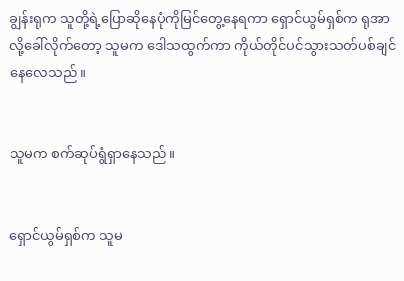ချွန်းရုက သူတို့ရဲ့ပြောဆိုနေပုံကိုမြင်တွေ့နေရကာ ရှောင်ယွမ်ရှစ်က ရုအာ လို့ခေါ်လိုက်တော့ သူမက ဒေါသထွက်ကာ ကိုယ်တိုင်ပင်သွားသတ်ပစ်ချင်နေလေသည်။


သူမက စက်ဆုပ်ရွံရှာနေသည်။


ရှောင်ယွမ်ရှစ်က သူမ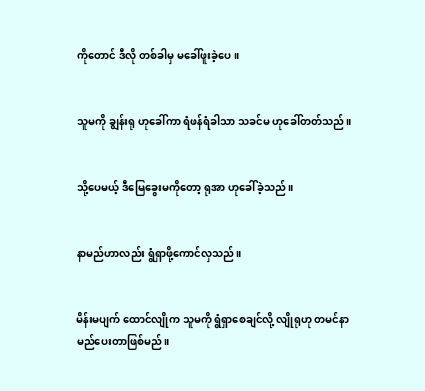ကိုတောင် ဒီလို တစ်ခါမှ မခေါ်ဖူးခဲ့ပေ။


သူမကို ချွန်းရု ဟုခေါ်ကာ ရံဖန်ရံခါသာ သခင်မ ဟုခေါ်တတ်သည်။


သို့ပေမယ့် ဒီမြေခွေးမကိုတော့ ရုအာ ဟုခေါ်ခဲ့သည်။


နာမည်ဟာလည်း ရွံရှာဖို့ကောင်လှသည်။


မိန်းမပျက် ထောင်လျိုက သူမကို ရွံရှာစေချင်လို့ လျိုရုဟု တမင်နာမည်ပေးတာဖြစ်မည်။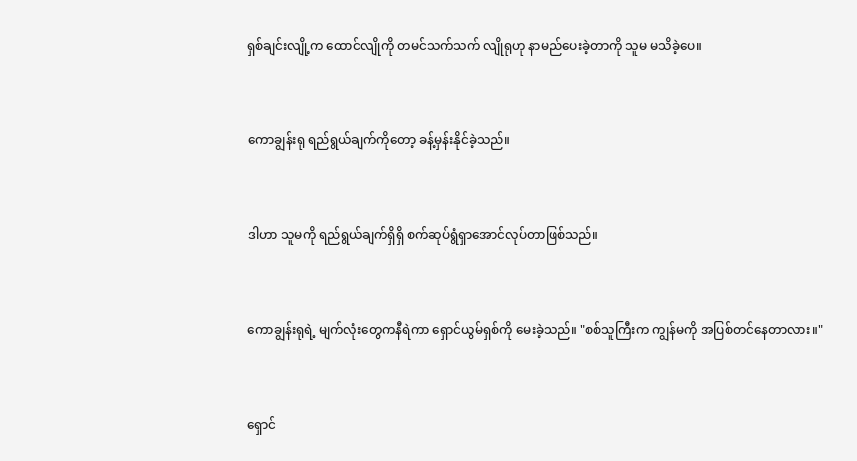ရှစ်ချင်းလျို့က ထောင်လျိုကို တမင်သက်သက် လျိုရုဟု နာမည်ပေးခဲ့တာကို သူမ မသိခဲ့ပေ။


ကောချွန်းရု ရည်ရွယ်ချက်ကိုတော့ ခန့်မှန်းနိုင်ခဲ့သည်။


ဒါဟာ သူမကို ရည်ရွယ်ချက်ရှိရှိ စက်ဆုပ်ရွံရှာအောင်လုပ်တာဖြစ်သည်။


ကောချွန်းရုရဲ့ မျက်လုံးတွေကနီရဲကာ ရှောင်ယွမ်ရှစ်ကို မေးခဲ့သည်။ "စစ်သူကြီးက ကျွန်မကို အပြစ်တင်နေတာလား။"


ရှောင်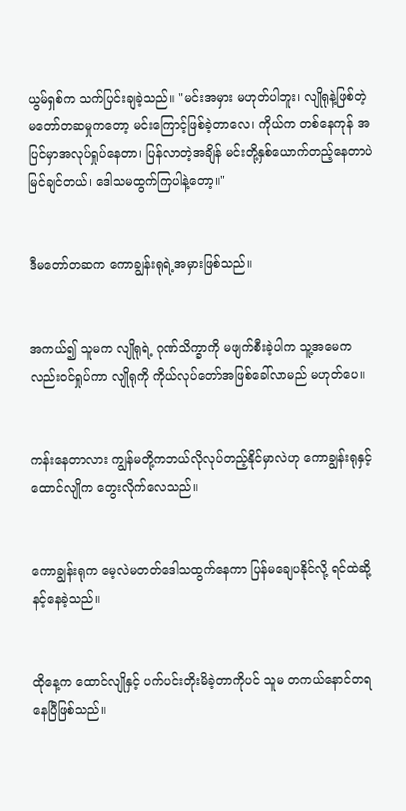ယွမ်ရှစ်က သက်ပြင်းချခဲ့သည်။ "မင်းအမှား မဟုတ်ပါဘူး၊ လျိုရုနဲ့ဖြစ်တဲ့မတော်တဆမှုကတော့ မင်းကြောင့်ဖြစ်ခဲ့တာလေ၊ ကိုယ်က တစ်နေကုန် အပြင်မှာအလုပ်ရှုပ်နေတာ၊ ပြန်လာတဲ့အချိန် မင်းတို့နှစ်ယောက်တည့်နေတာပဲမြင်ချင်တယ်၊ ဒေါသမထွက်ကြပါနဲ့တော့။"


ဒီမတော်တဆက ကောချွန်းရုရဲ့အမှားဖြစ်သည်။


အကယ်၍ သူမက လျိုရုရဲ့ ဂုဏ်သိက္ခာကို မဖျက်စီးခဲ့ပါက သူ့အမေကလည်းဝင်ရှုပ်ကာ လျိုရုကို ကိုယ်လုပ်တော်အဖြစ်ခေါ်လာမည် မဟုတ်ပေ။


ကန်းနေတာလား ကျွန်မတို့ကဘယ်လိုလုပ်တည့်နိုင်မှာလဲဟု ကောချွန်းရုနှင့်ထောင်လျိုက တွေးလိုက်လေသည်။


ကောချွန်းရုက မေ့လဲမတတ်ဒေါသထွက်နေကာ ပြန်မချေပနိုင်လို့ ရင်ထဲဆို့နင့်နေခဲ့သည်။


ထိုနေ့က ထောင်လျိုနှင့် ပက်ပင်းတိုးမိခဲ့တာကိုပင် သူမ တကယ်နောင်တရနေပြီဖြစ်သည်။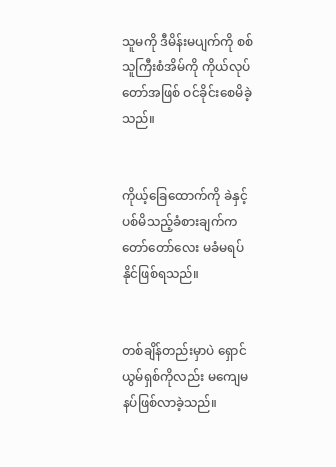သူမကို ဒီမိန်းမပျက်ကို စစ်သူကြီးစံအိမ်ကို ကိုယ်လုပ်တော်အဖြစ် ဝင်ခိုင်းစေမိခဲ့သည်။


ကိုယ့်ခြေထောက်ကို ခဲနှင့်ပစ်မိသည့်ခံစားချက်က တော်တော်လေး မခံမရပ်နိုင်ဖြစ်ရသည်။


တစ်ချိန်တည်းမှာပဲ ရှောင်ယွမ်ရှစ်ကိုလည်း မကျေမနပ်ဖြစ်လာခဲ့သည်။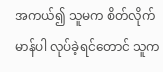အကယ်၍ သူမက စိတ်လိုက်မာန်ပါ လုပ်ခဲ့ရင်တောင် သူက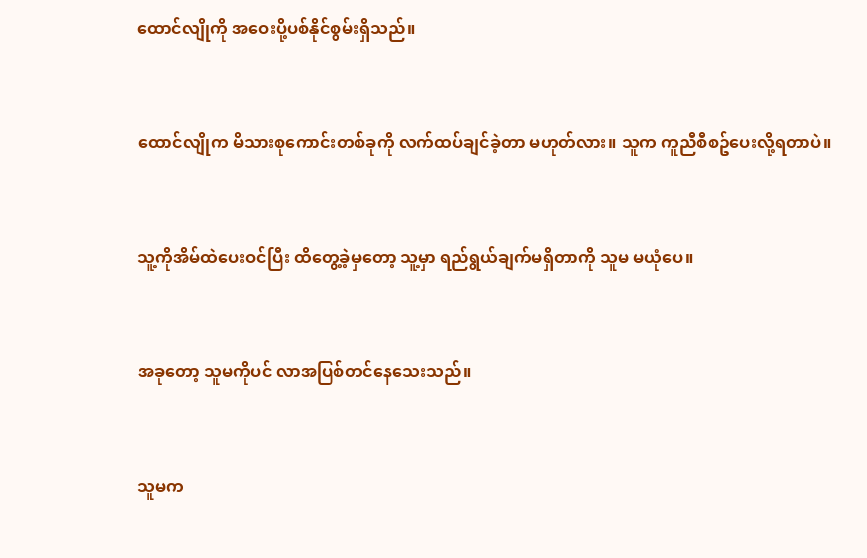ထောင်လျိုကို အဝေးပို့ပစ်နိုင်စွမ်းရှိသည်။


ထောင်လျိုက မိသားစုကောင်းတစ်ခုကို လက်ထပ်ချင်ခဲ့တာ မဟုတ်လား။ သူက ကူညီစီစဥ်ပေးလို့ရတာပဲ။


သူ့ကိုအိမ်ထဲပေးဝင်ပြီး ထိတွေ့ခဲ့မှတော့ သူ့မှာ ရည်ရွယ်ချက်မရှိတာကို သူမ မယုံပေ။


အခုတော့ သူမကိုပင် လာအပြစ်တင်နေသေးသည်။


သူမက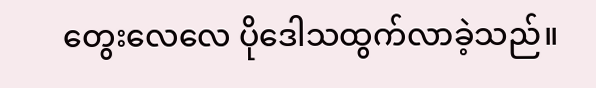တွေးလေလေ ပိုဒေါသထွက်လာခဲ့သည်။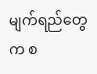မျက်ရည်တွေက စ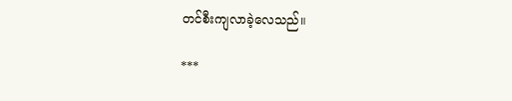တင်စီးကျလာခဲ့လေသည်။

***